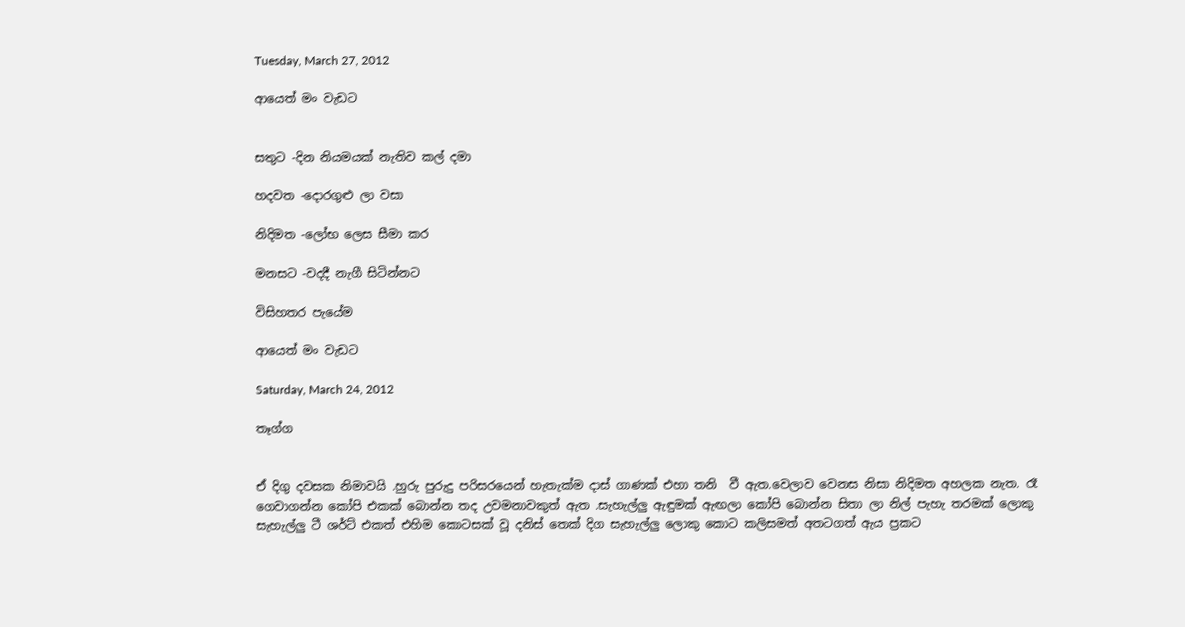Tuesday, March 27, 2012

ආයෙත් මං වැඩට


සතුට -දින නියමයක් නැතිව කල් දමා

හදවත -දොරගුළු ලා වසා

නිදිමත -ලෝභ ලෙස සීමා කර

මනසට -වදදී නැගී සිටින්නට

විසිහතර පැයේම

ආයෙත් මං වැඩට

Saturday, March 24, 2012

තෑග්ග


ඒ දිගු දවසක නිමාවයි .හුරු පුරුදු පරිසරයෙන් හැතැක්ම දාස් ගාණක් එහා තනි  වී ඇත.වෙලාව වෙනස නිසා නිදිමත අහලක නැත. රෑ ගෙවාගන්න කෝපි එකක් බොන්න තද උවමනාවකුත් ඇත .සැහැල්ලු ඇඳුමක් ඇඟලා කෝපි බොන්න සිතා ලා නිල් පැහැ තරමක් ලොකු සැහැල්ලු ටී ශර්ට් එකත් එහිම කොටසක් වූ දනිස් තෙක් දිග සැහැල්ලු ලොකු කොට කලිසමත් අතටගත් ඇය ප්‍රකට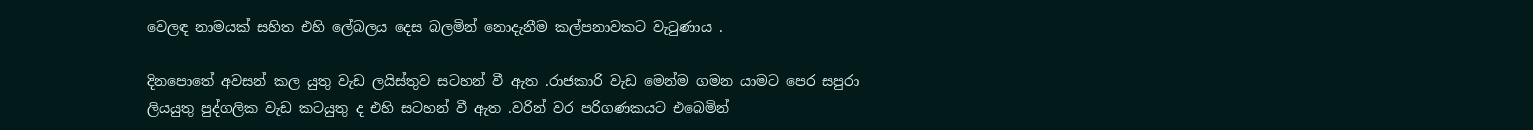වෙලඳ නාමයක් සහිත එහි ලේබලය දෙස බලමින් නොදැනීම කල්පනාවකට වැටුණාය .

දිනපොතේ අවසන් කල යුතු වැඩ ලයිස්තුව සටහන් වී ඇත .රාජකාරි වැඩ මෙන්ම ගමන යාමට පෙර සපුරා ලියයුතු පුද්ගලික වැඩ කටයුතු ද එහි සටහන් වී ඇත .වරින් වර පරිගණකයට එබෙමින්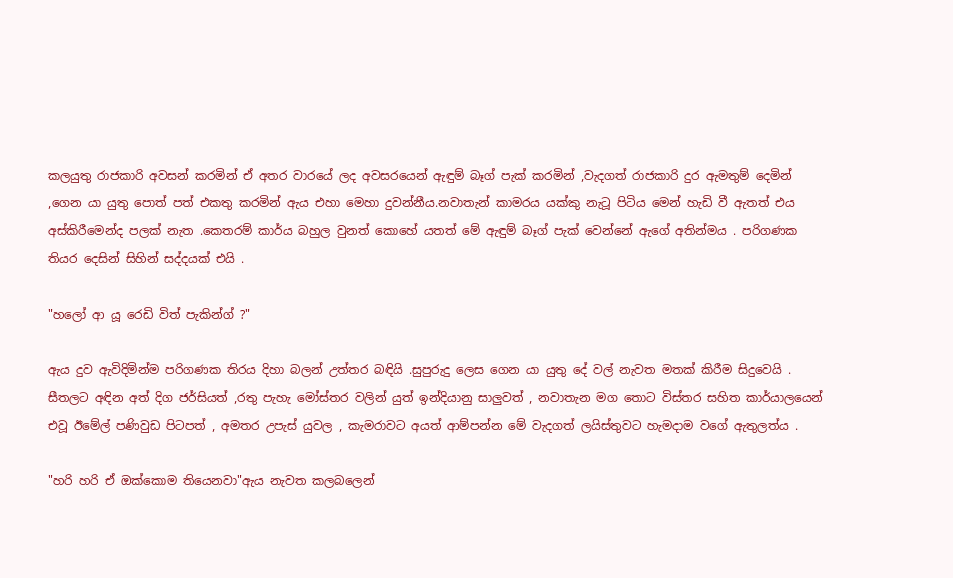කලයුතු රාජකාරි අවසන් කරමින් ඒ අතර වාරයේ ලද අවසරයෙන් ඇඳුම් බෑග් පැක් කරමින් ,වැදගත් රාජකාරි දුර ඇමතුම් දෙමින් ,ගෙන යා යුතු පොත් පත් එකතු කරමින් ඇය එහා මෙහා දුවන්නීය.නවාතැන් කාමරය යක්කු නැටූ පිටිය මෙන් හැඩි වී ඇතත් එය අස්කිරීමෙන්ද පලක් නැත .කෙතරම් කාර්ය බහුල වුනත් කොහේ යතත් මේ ඇඳුම් බෑග් පැක් වෙන්නේ ඇගේ අතින්මය . පරිගණක තියර දෙසින් සිහින් සද්දයක් එයි .

"හලෝ ආ යූ රෙඩි විත් පැකින්ග් ?"

ඇය දුව ඇවිදිමින්ම පරිගණක තිරය දිහා බලන් උත්තර බඳියි .සුපුරුදු ලෙස ගෙන යා යුතු දේ වල් නැවත මතක් කිරීම සිදුවෙයි . සීතලට අඳින අත් දිග ජර්සියත් ,රතු පැහැ මෝස්තර වලින් යුත් ඉන්දියානු සාලුවත් , නවාතැන මග තොට විස්තර සහිත කාර්යාලයෙන් එවූ ඊමේල් පණිවුඩ පිටපත් , අමතර උපැස් යුවල , කැමරාවට අයත් ආම්පන්න මේ වැදගත් ලයිස්තුවට හැමදාම වගේ ඇතුලත්ය .

"හරි හරි ඒ ඔක්කොම තියෙනවා"ඇය නැවත කලබලෙන්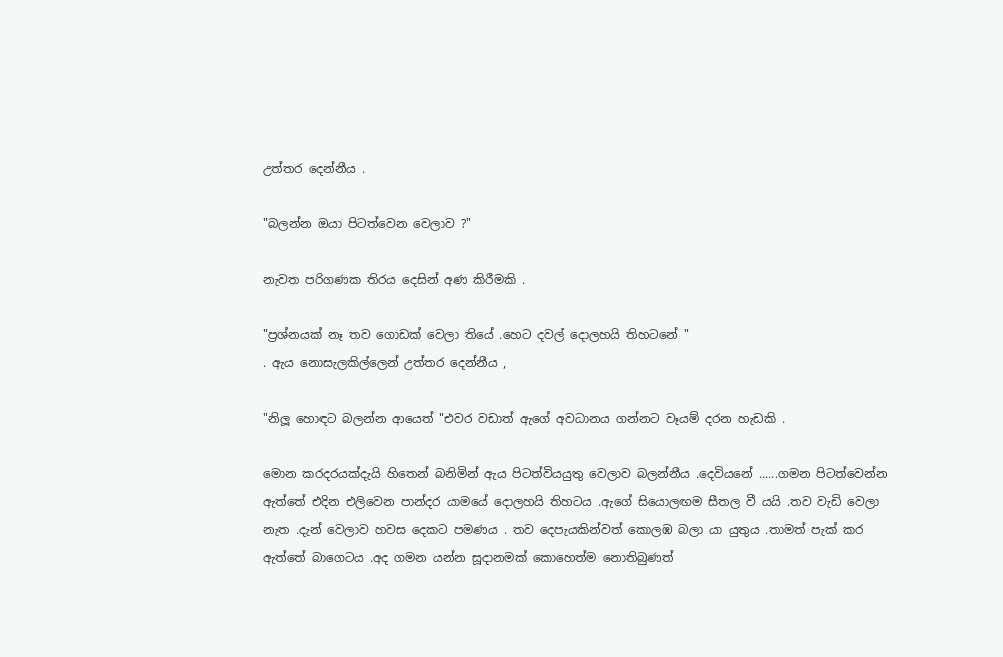උත්තර දෙන්නීය .

"බලන්න ඔයා පිටත්වෙන වෙලාව ?"

නැවත පරිගණක තිරය දෙසින් අණ කිරීමකි .

"ප්‍රශ්නයක් නෑ තව ගොඩක් වෙලා තියේ .හෙට දවල් දොලහයි තිහටනේ "
. ඇය නොසැලකිල්ලෙන් උත්තර දෙන්නීය ,

"නිලූ හොඳට බලන්න ආයෙත් "එවර වඩාත් ඇගේ අවධානය ගන්නට වෑයම් දරන හැඩකි .

මොන කරදරයක්දැයි හිතෙන් බනිමින් ඇය පිටත්වියයුතු වෙලාව බලන්නීය .දෙවියනේ ......ගමන පිටත්වෙන්න ඇත්තේ එදින එලිවෙන පාන්දර යාමයේ දොලහයි තිහටය .ඇගේ සියොලඟම සීතල වී යයි .තව වැඩි වෙලා නැත .දැන් වෙලාව හවස දෙකට පමණය . තව දෙපැයකින්වත් කොලඹ බලා යා යුතුය .තාමත් පැක් කර ඇත්තේ බාගෙටය .අද ගමන යන්න සූදානමක් කොහෙත්ම නොතිබුණත්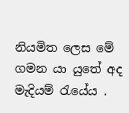නියමිත ලෙස මේ ගමන යා යුතේ අද මැදියම් රැයේය .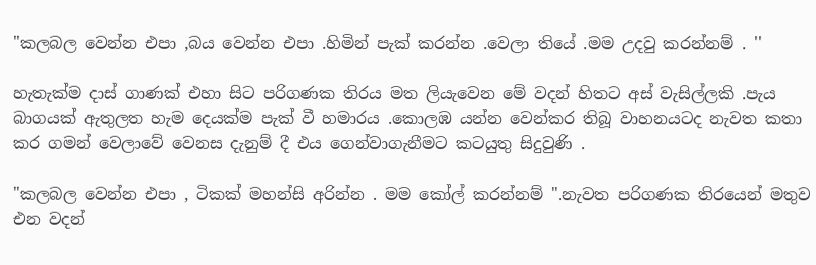"කලබල වෙන්න එපා ,බය වෙන්න එපා .හිමින් පැක් කරන්න .වෙලා තියේ .මම උදවු කරන්නම් . ''

හැතැක්ම දාස් ගාණක් එහා සිට පරිගණක තිරය මත ලියැවෙන මේ වදන් හිතට අස් වැසිල්ලකි .පැය බාගයක් ඇතුලත හැම දෙයක්ම පැක් වී හමාරය .කොලඹ යන්න වෙන්කර තිබූ වාහනයටද නැවත කතා කර ගමන් වෙලාවේ වෙනස දැනුම් දී එය ගෙන්වාගැනීමට කටයුතු සිදුවුණි .

"කලබල වෙන්න එපා , ටිකක් මහන්සි අරින්න . මම කෝල් කරන්නම් ".නැවත පරිගණක තිරයෙන් මතුව එන වදන්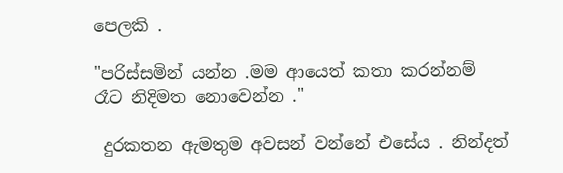පෙලකි .

"පරිස්සමින් යන්න .මම ආයෙත් කතා කරන්නම් රෑට නිදිමත නොවෙන්න ."

 දුරකතන ඇමතුම අවසන් වන්නේ එසේය . නින්දත්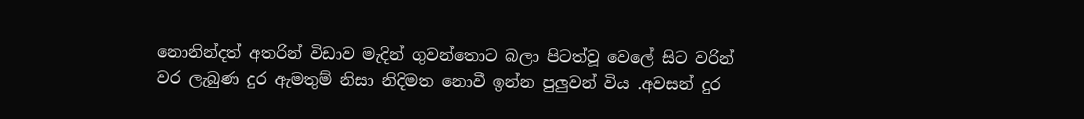නොනින්දත් අතරින් විඩාව මැදින් ගුවන්තොට බලා පිටත්වූ වෙලේ සිට වරින් වර ලැබුණ දුර ඇමතුම් නිසා නිදිමත නොවී ඉන්න පුලුවන් විය .අවසන් දුර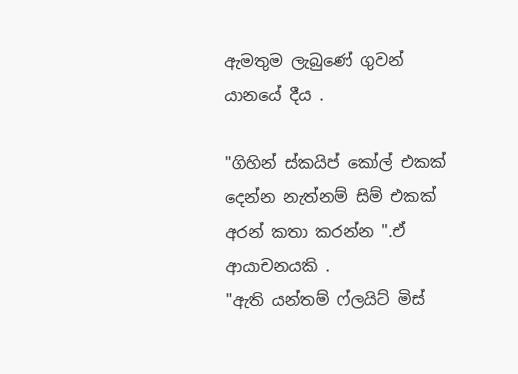ඇමතුම ලැබුණේ ගුවන් යානයේ දීය .

"ගිහින් ස්කයිප් කෝල් එකක් දෙන්න නැත්නම් සිම් එකක් අරන් කතා කරන්න ".ඒ ආයාචනයකි .
"ඇති යන්තම් ෆ්ලයිට් මිස්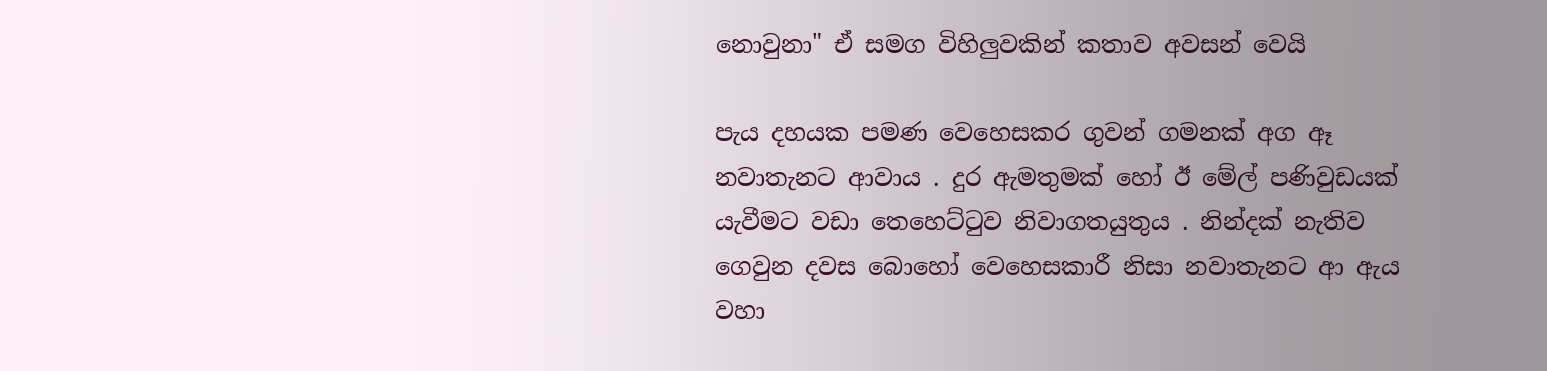නොවුනා" ඒ සමග විහිලුවකින් කතාව අවසන් වෙයි

පැය දහයක පමණ වෙහෙසකර ගුවන් ගමනක් අග ඈ නවාතැනට ආවාය . දුර ඇමතුමක් හෝ ඊ මේල් පණිවුඩයක් යැවීමට වඩා තෙහෙට්ටුව නිවාගතයුතුය . නින්දක් නැතිව ගෙවුන දවස බොහෝ වෙහෙසකාරී නිසා නවාතැනට ආ ඇය වහා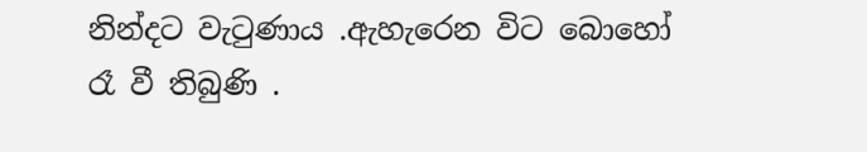නින්දට වැටුණාය .ඇහැරෙන විට බොහෝ රෑ වී තිබුණි .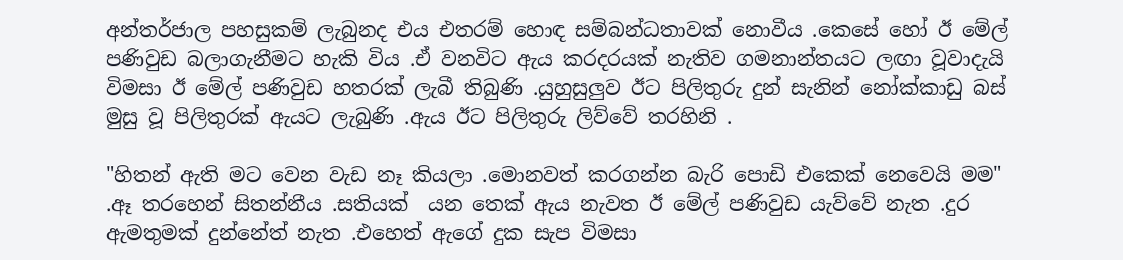අන්තර්ජාල පහසුකම් ලැබුනද එය එතරම් හොඳ සම්බන්ධතාවක් නොවීය .කෙසේ හෝ ඊ මේල් පණිවුඩ බලාගැනීමට හැකි විය .ඒ වනවිට ඇය කරදරයක් නැතිව ගමනාන්තයට ලඟා වූවාදැයි විමසා ඊ මේල් පණිවුඩ හතරක් ලැබී තිබුණි .යුහුසුලුව ඊට පිලිතුරු දුන් සැනින් නෝක්කාඩු බස් මුසු වූ පිලිතුරක් ඇයට ලැබුණි .ඇය ඊට පිලිතුරු ලිව්වේ තරහිනි .

"හිතන් ඇති මට වෙන වැඩ නෑ කියලා .මොනවත් කරගන්න බැරි පොඩි එකෙක් නෙවෙයි මම"  .ඈ තරහෙන් සිතන්නීය .සතියක්  යන තෙක් ඇය නැවත ඊ මේල් පණිවුඩ යැව්වේ නැත .දුර ඇමතුමක් දුන්නේත් නැත .එහෙත් ඇගේ දුක සැප විමසා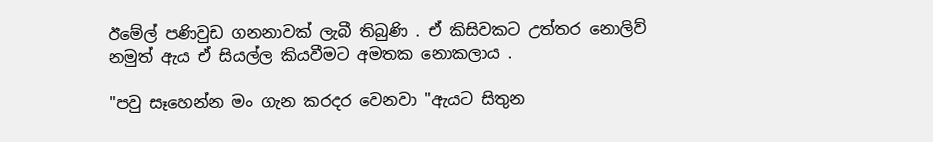ඊමේල් පණිවුඩ ගනනාවක් ලැබී තිබුණි . ඒ කිසිවකට උත්තර නොලිව් නමුත් ඇය ඒ සියල්ල කියවීමට අමතක නොකලාය .

"පවු සෑහෙන්න මං ගැන කරදර වෙනවා "ඇයට සිතුන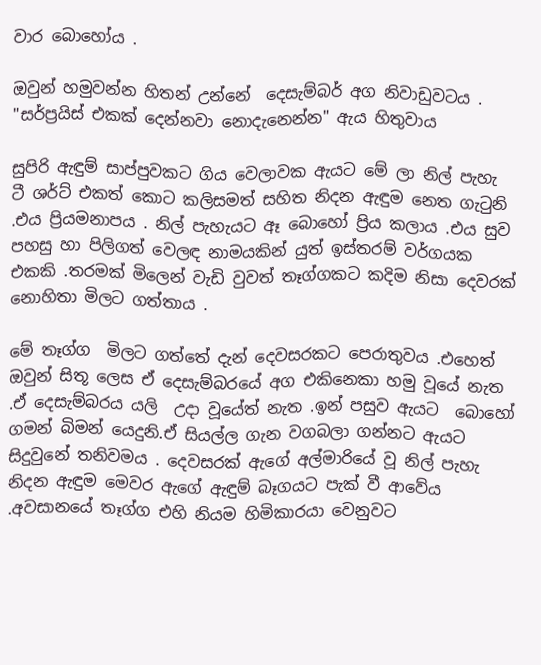වාර බොහෝය .

ඔවුන් හමුවන්න හිතන් උන්නේ  දෙසැම්බර් අග නිවාඩුවටය . "සර්ප්‍රයිස් එකක් දෙන්නවා නොදැනෙන්න" ඇය හිතුවාය

සුපිරි ඇඳුම් සාප්පුවකට ගිය වෙලාවක ඇයට මේ ලා නිල් පැහැ ටී ශර්ට් එකත් කොට කලිසමත් සහිත නිදන ඇඳුම නෙත ගැටුනි .එය ප්‍රියමනාපය . නිල් පැහැයට ඈ බොහෝ ප්‍රිය කලාය .එය සුව පහසු හා පිලිගත් වෙලඳ නාමයකින් යුත් ඉස්තරම් වර්ගයක එකකි .තරමක් මිලෙන් වැඩි වුවත් තෑග්ගකට කදිම නිසා දෙවරක් නොහිතා මිලට ගත්තාය .

මේ තෑග්ග  මිලට ගත්තේ දැන් දෙවසරකට පෙරාතුවය .එහෙත් ඔවුන් සිතූ ලෙස ඒ දෙසැම්බරයේ අග එකිනෙකා හමු වූයේ නැත .ඒ දෙසැම්බරය යලි  උදා වූයේත් නැත .ඉන් පසුව ඇයට  බොහෝ ගමන් බිමන් යෙදුනි.ඒ සියල්ල ගැන වගබලා ගන්නට ඇයට සිදුවුනේ තනිවමය . දෙවසරක් ඇගේ අල්මාරියේ වූ නිල් පැහැ නිදන ඇඳුම මෙවර ඇගේ ඇඳුම් බෑගයට පැක් වී ආවේය .අවසානයේ තෑග්ග එහි නියම හිමිකාරයා වෙනුවට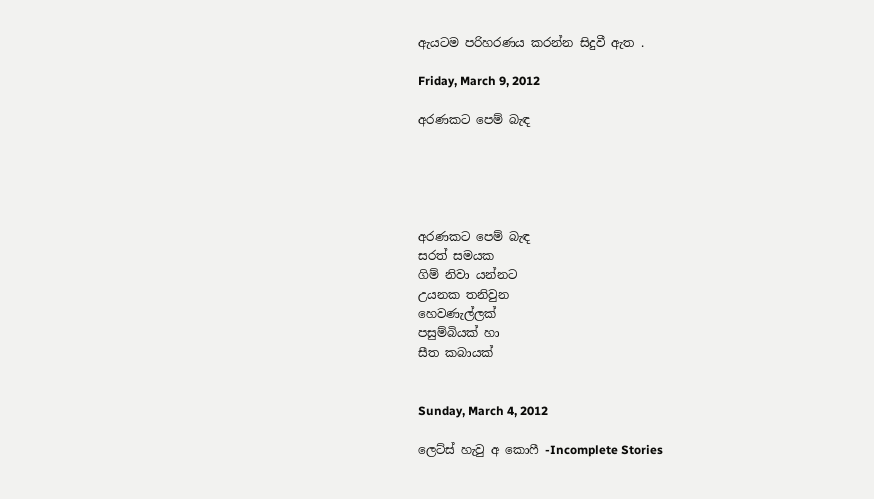ඇයටම පරිහරණය කරන්න සිදුවී ඇත .

Friday, March 9, 2012

අරණකට පෙම් බැඳ





අරණකට පෙම් බැඳ
සරත් සමයක
ගිම් නිවා යන්නට
උයනක තනිවුන
හෙවණැල්ලක්
පසුම්බියක් හා
සීත කබායක්


Sunday, March 4, 2012

ලෙට්ස් හැවු අ කොෆී -Incomplete Stories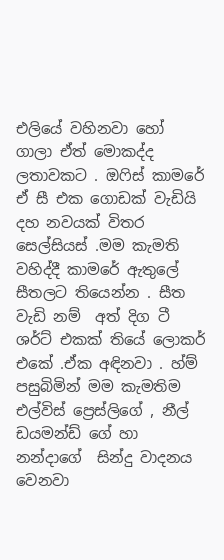එලියේ වහිනවා හෝ ගාලා ඒත් මොකද්ද  ලතාවකට . ඔෆිස් කාමරේ ඒ සී එක ගොඩක් වැඩියි දහ නවයක් විතර සෙල්සියස් .මම කැමති වහිද්දී කාමරේ ඇතුලේ සීතලට තියෙන්න . සීත වැඩි නම්  අත් දිග ටී ශර්ට් එකක් තියේ ලොකර් එකේ .ඒක අඳිනවා . හ්ම් පසුබිමින් මම කැමතිම එල්විස් ප්‍රෙස්ලිගේ , නීල් ඩයමන්ඩ් ගේ හා නන්දාගේ  සින්දු වාදනය වෙනවා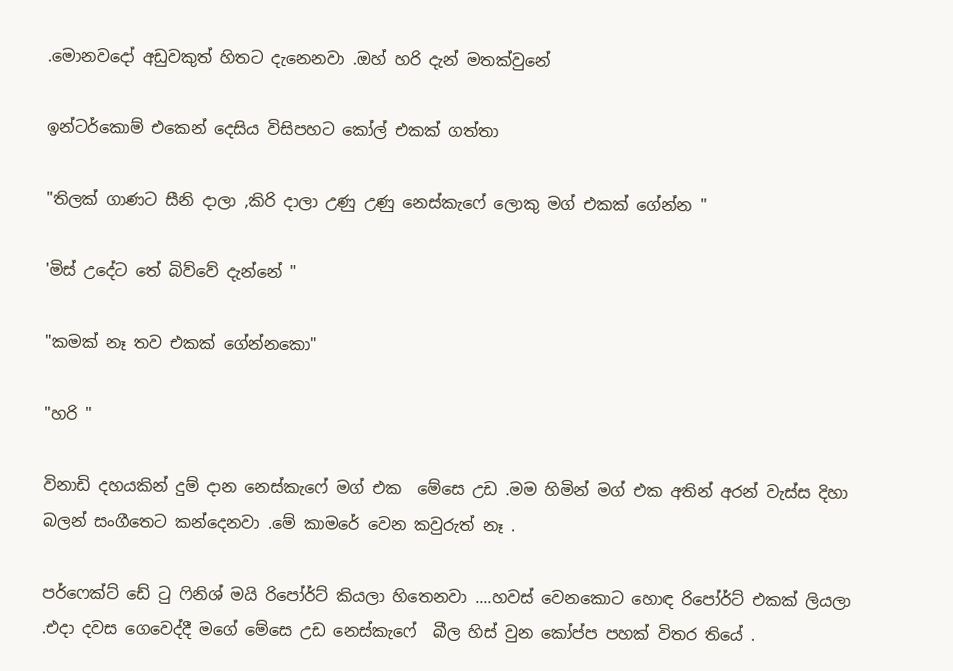.මොනවදෝ අඩුවකුත් හිතට දැනෙනවා .ඔහ් හරි දැන් මතක්වුනේ

ඉන්ටර්කොම් එකෙන් දෙසිය විසිපහට කෝල් එකක් ගත්තා

"තිලක් ගාණට සීනි දාලා ,කිරි දාලා උණු උණු නෙස්කැෆේ ලොකු මග් එකක් ගේන්න "

'මිස් උදේට තේ බිව්වේ දැන්නේ "

"කමක් නෑ තව එකක් ගේන්නකො"

"හරි "

විනාඩි දහයකින් දුම් දාන නෙස්කැෆේ මග් එක  මේසෙ උඩ .මම හිමින් මග් එක අතින් අරන් වැස්ස දිහා බලන් සංගීතෙට කන්දෙනවා .මේ කාමරේ වෙන කවුරුත් නෑ .

පර්ෆෙක්ට් ඩේ ටු ෆිනිශ් මයි රිපෝර්ට් කියලා හිතෙනවා ....හවස් වෙනකොට හොඳ රිපෝර්ට් එකක් ලියලා .එදා දවස ගෙවෙද්දී මගේ මේසෙ උඩ නෙස්කැෆේ  බීල හිස් වුන කෝප්ප පහක් විතර තියේ .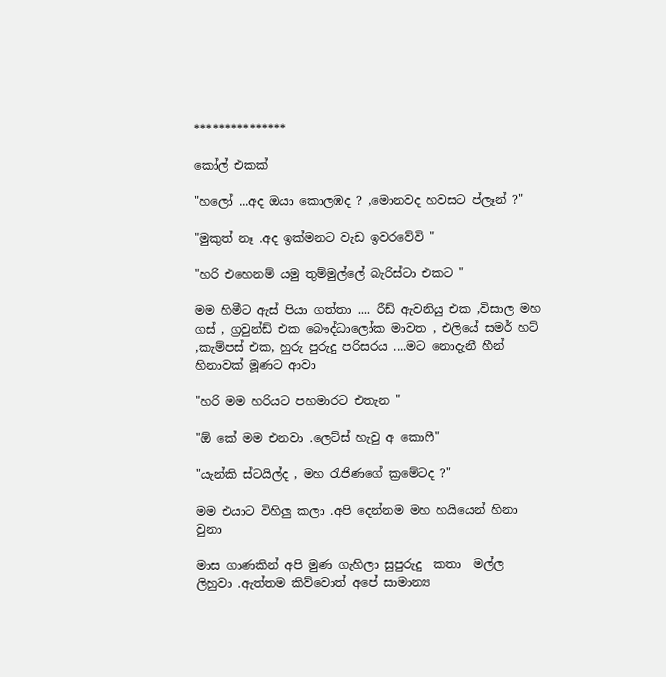***************

කෝල් එකක්

"හලෝ ...අද ඔයා කොලඹද ? ,මොනවද හවසට ප්ලෑන් ?"

"මුකුත් නෑ .අද ඉක්මනට වැඩ ඉවරවේවි "

"හරි එහෙනම් යමු තුම්මුල්ලේ බැරිස්ටා එකට "

මම හිමීට ඇස් පියා ගත්තා .... රීඩ් ඇවනියු එක ,විසාල මහ ගස් , ග්‍රවුන්ඩ් එක බෞද්ධාලෝක මාවත , එලියේ සමර් හට් ,කැම්පස් එක, හුරු පුරුදු පරිසරය ....මට නොදැනී හීන් හිනාවක් මූණට ආවා

"හරි මම හරියට පහමාරට එතැන "

"ඕ කේ මම එනවා .ලෙට්ස් හැවු අ කොෆී"

"යැන්කි ස්ටයිල්ද , මහ රැජිණගේ ක්‍රමේටද ?"

මම එයාට විහිලු කලා .අපි දෙන්නම මහ හයියෙන් හිනා වුනා

මාස ගාණකින් අපි මුණ ගැහිලා සුපුරුදු  කතා  මල්ල ලිහුවා .ඇත්තම කිව්වොත් අපේ සාමාන්‍ය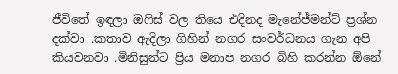ජීවිතේ ඉඳලා ඔෆිස් වල තියෙ එදිනද මැනේජ්මන්ට් ප්‍රශ්න දක්වා .කතාව ඇදිලා ගිහින් නගර සංවර්ධනය ගැන අපි කියවනවා .මිනිසුන්ට ප්‍රිය මනාප නගර බිහි කරන්න ඕනේ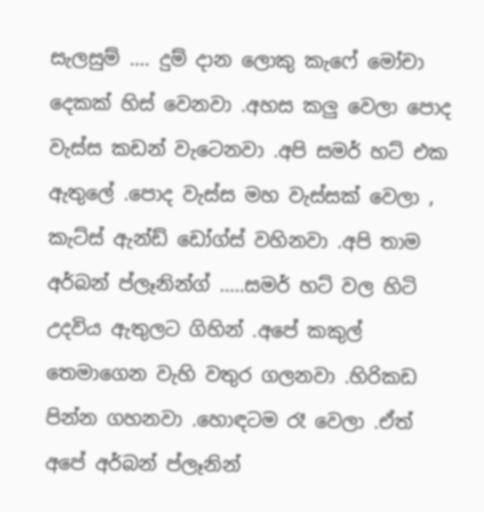සැලසුම් .... දුම් දාන ලොකු කැෆේ මෝචා දෙකක් හිස් වෙනවා .අහස කලු වෙලා පොද වැස්ස කඩන් වැටෙනවා .අපි සමර් හට් එක ඇතුලේ .පොද වැස්ස මහ වැස්සක් වෙලා , කැට්ස් ඇන්ඩ් ඩෝග්ස් වහිනවා .අපි තාම අර්බන් ප්ලෑනින්ග් .....සමර් හට් වල හිටි උදවිය ඇතුලට ගිහින් .අපේ කකුල් තෙමාගෙන වැහි වතුර ගලනවා .හිරිකඩ පින්න ගහනවා .හොඳටම රෑ වෙලා .ඒත් අපේ අර්බන් ප්ලෑනින්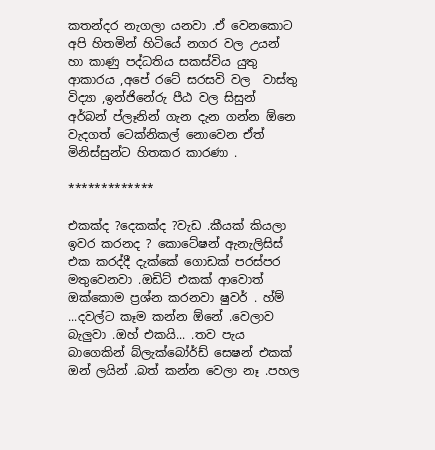කතන්දර නැගලා යනවා .ඒ වෙනකොට අපි හිතමින් හිටියේ නගර වල උයන් හා කාණු පද්ධතිය සකස්විය යුතු ආකාරය ,අපේ රටේ සරසවි වල  වාස්තු විද්‍යා ,ඉන්ජිනේරු පීඨ වල සිසුන් අර්බන් ප්ලෑනින් ගැන දැන ගන්න ඕනෙ  වැදගත් ටෙක්නිකල් නොවෙන ඒත් මිනිස්සුන්ට හිතකර කාරණා .

*************

එකක්ද ?දෙකක්ද ?වැඩ .කීයක් කියලා ඉවර කරනද ? කොටේෂන් ඇනැලිසිස් එක කරද්දී දැක්කේ ගොඩක් පරස්පර මතුවෙනවා .ඔඩිට් එකක් ආවොත් ඔක්කොම ප්‍රශ්න කරනවා ෂුවර් . හ්ම් ...දවල්ට කෑම කන්න ඕනේ .වෙලාව බැලුවා .ඔහ් එකයි... .තව පැය බාගෙකින් බ්ලැක්බෝර්ඩ් සෙෂන් එකක් ඔන් ලයින් .බත් කන්න වෙලා නෑ .පහල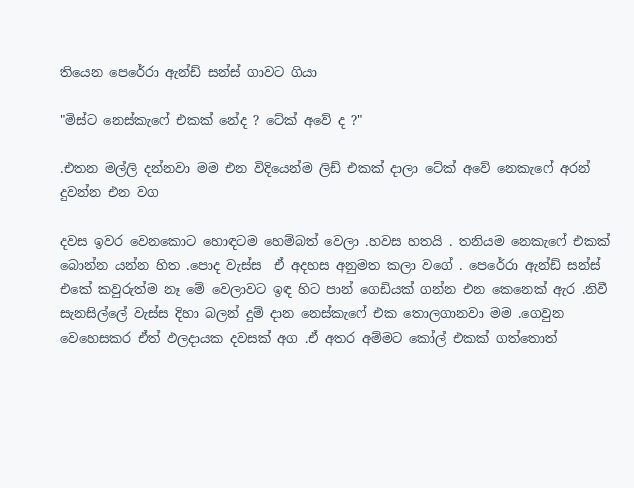තියෙන පෙරේරා ඇන්ඩ් සන්ස් ගාවට ගියා

"මිස්ට නෙස්කැෆේ එකක් නේද ? ටේක් අවේ ද ?"

.එතන මල්ලි දන්නවා මම එන විදියෙන්ම ලිඩ් එකක් දාලා ටේක් අවේ නෙකැෆේ අරන් දුවන්න එන වග

දවස ඉවර වෙනකොට හොඳටම හෙම්බත් වෙලා .හවස හතයි . තනියම නෙකැෆේ එකක් බොන්න යන්න හිත .පොද වැස්ස  ඒ අදහස අනුමත කලා වගේ . පෙරේරා ඇන්ඩ් සන්ස් එකේ කවුරුත්ම නෑ මේ වෙලාවට ඉඳ හිට පාන් ගෙඩියක් ගන්න එන කෙනෙක් ඇර .නිවී සැනසිල්ලේ වැස්ස දිහා බලන් දුම් දාන නෙස්කැෆේ එක තොලගානවා මම .ගෙවුන වෙහෙසකර ඒත් ඵලදායක දවසක් අග .ඒ අතර අම්මට කෝල් එකක් ගත්තොත්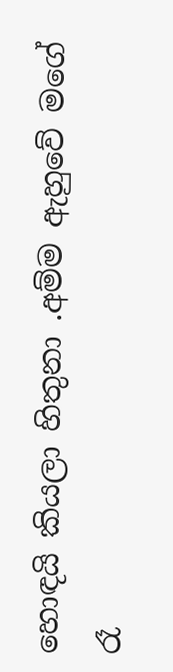හොඳයි කියලා හිතුනා .අම්ම ඇහුවේ මගේ රෑ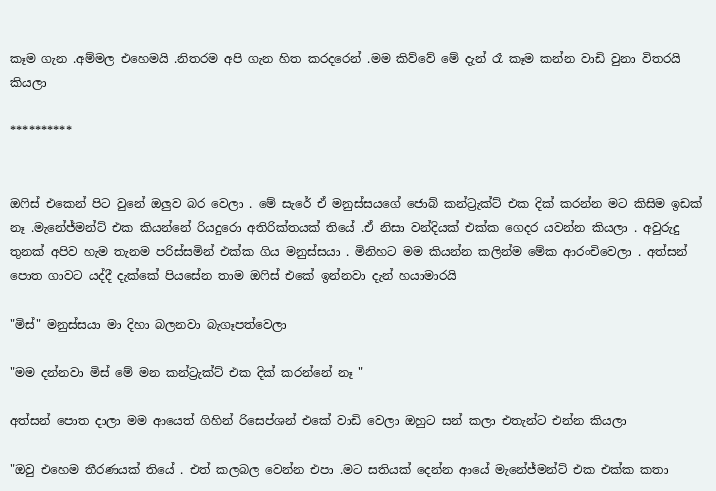කෑම ගැන .අම්මල එහෙමයි .නිතරම අපි ගැන හිත කරදරෙන් .මම කිව්වේ මේ දැන් රෑ කෑම කන්න වාඩි වුනා විතරයි කියලා

**********


ඔෆිස් එකෙන් පිට වුනේ ඔලුව බර වෙලා . මේ සැරේ ඒ මනුස්සයගේ ජොබ් කන්ට්‍රැක්ට් එක දික් කරන්න මට කිසිම ඉඩක් නෑ .මැනේජ්මන්ට් එක කියන්නේ රියදුරො අතිරික්තයක් තියේ .ඒ නිසා වන්දියක් එක්ක ගෙදර යවන්න කියලා . අවුරුදු තුනක් අපිව හැම තැනම පරිස්සමින් එක්ක ගිය මනුස්සයා . මිනිහට මම කියන්න කලින්ම මේක ආරංචිවෙලා . අත්සන් පොත ගාවට යද්දී දැක්කේ පියසේන තාම ඔෆිස් එකේ ඉන්නවා දැන් හයාමාරයි

"මිස්" මනුස්සයා මා දිහා බලනවා බැගෑපත්වෙලා

"මම දන්නවා මිස් මේ මන කන්ට්‍රැක්ට් එක දික් කරන්නේ නෑ "

අත්සන් පොත දාලා මම ආයෙත් ගිහින් රිසෙප්ශන් එකේ වාඩි වෙලා ඔහුට සන් කලා එතැන්ට එන්න කියලා

"ඔවු එහෙම තීරණයක් තියේ . එත් කලබල වෙන්න එපා .මට සතියක් දෙන්න ආයේ මැනේජ්මන්ට් එක එක්ක කතා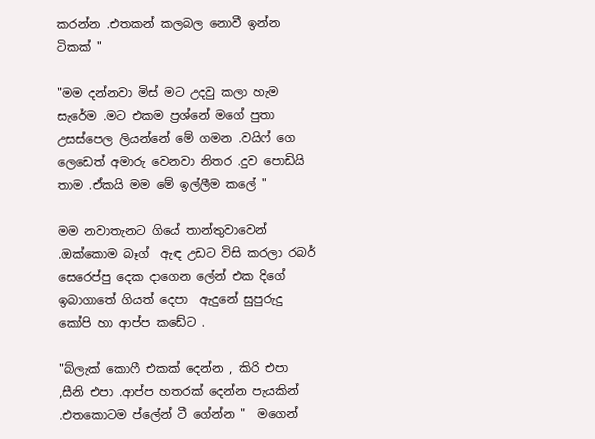කරන්න .එතකන් කලබල නොවී ඉන්න ටිකක් "

"මම දන්නවා මිස් මට උදවු කලා හැම සැරේම .මට එකම ප්‍රශ්නේ මගේ පුතා උසස්පෙල ලියන්නේ මේ ගමන .වයිෆ් ගෙ ලෙඩෙත් අමාරු වෙනවා නිතර .දුව පොඩියි තාම .ඒකයි මම මේ ඉල්ලීම කලේ "

මම නවාතැනට ගියේ තාන්තුවාවෙන් .ඔක්කොම බෑග්  ඇඳ උඩට විසි කරලා රබර් සෙරෙප්පු දෙක දාගෙන ලේන් එක දිගේ ඉබාගාතේ ගියත් දෙපා  ඇදුනේ සුපුරුදු කෝපි හා ආප්ප කඩේට .

"බ්ලැක් කොෆී එකක් දෙන්න , කිරි එපා ,සීනි එපා .ආප්ප හතරක් දෙන්න පැයකින් .එතකොටම ප්ලේන් ටී ගේන්න "  මගෙන්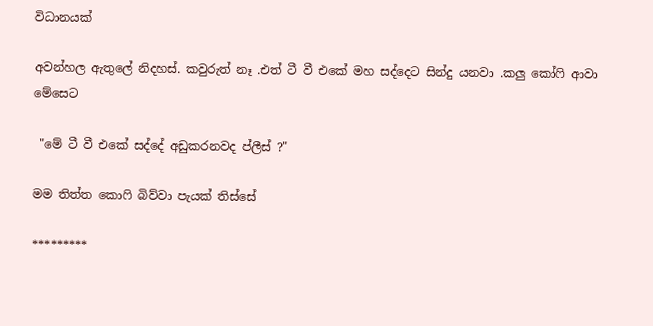විධානයක්

අවන්හල ඇතුලේ නිදහස්. කවුරුත් නෑ .එත් ටී වී එකේ මහ සද්දෙට සින්දු යනවා .කලු කෝෆි ආවා මේසෙට

 "මේ ටී වී එකේ සද්දේ අඩුකරනවද ප්ලීස් ?"

මම තිත්ත කොෆි බිව්වා පැයක් තිස්සේ

*********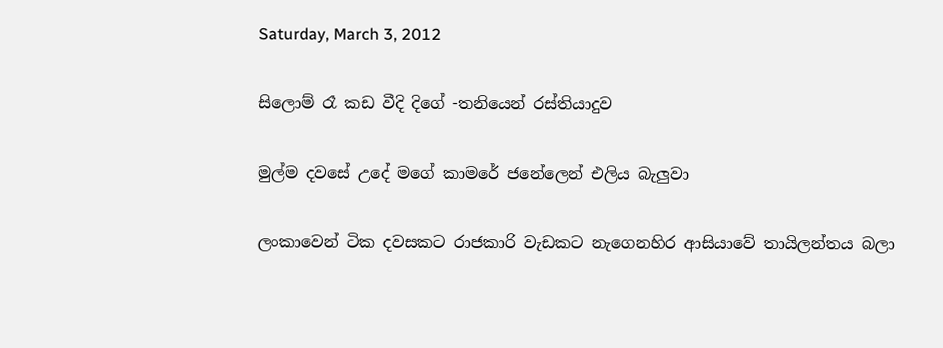Saturday, March 3, 2012

සිලොම් රෑ කඩ වීදි දිගේ -තනියෙන් රස්තියාදුව

මුල්ම දවසේ උදේ මගේ කාමරේ ජනේලෙන් එලිය බැලුවා

ලංකාවෙන් ටික දවසකට රාජකාරි වැඩකට නැගෙනහිර ආසියාවේ තායිලන්තය බලා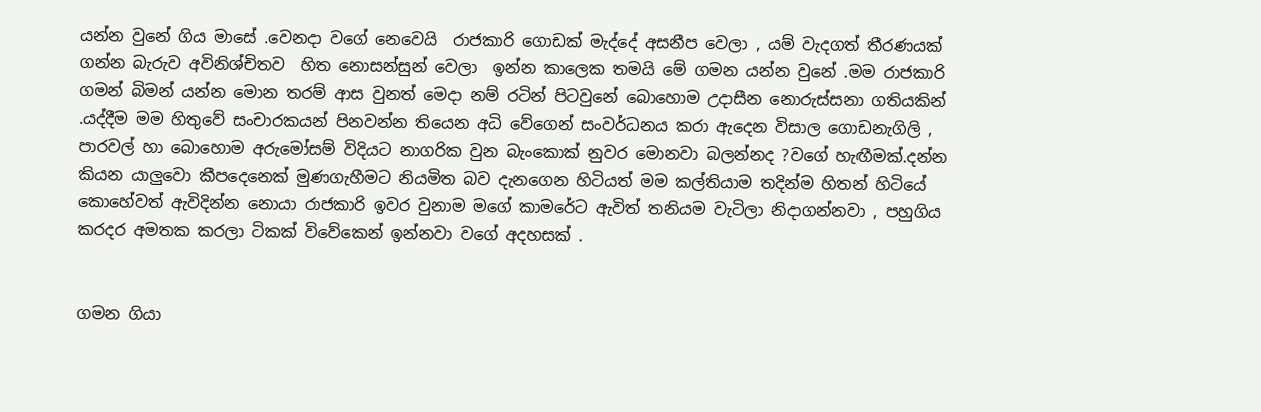යන්න වුනේ ගිය මාසේ .වෙනදා වගේ නෙවෙයි  රාජකාරි ගොඩක් මැද්දේ අසනීප වෙලා , යම් වැදගත් තීරණයක් ගන්න බැරුව අවිනිශ්චිතව  හිත නොසන්සුන් වෙලා  ඉන්න කාලෙක තමයි මේ ගමන යන්න වුනේ .මම රාජකාරි ගමන් බිමන් යන්න මොන තරම් ආස වුනත් මෙදා නම් රටින් පිටවුනේ බොහොම උදාසීන නොරුස්සනා ගතියකින් .යද්දීම මම හිතුවේ සංචාරකයන් පිනවන්න තියෙන අධි වේගෙන් සංවර්ධනය කරා ඇදෙන විසාල ගොඩනැගිලි , පාරවල් හා බොහොම අරුමෝසම් විදියට නාගරික වුන බැංකොක් නුවර මොනවා බලන්නද ?වගේ හැඟීමක්.දන්න කියන යාලුවො කීපදෙනෙක් මුණගැහීමට නියමිත බව දැනගෙන හිටියත් මම කල්තියාම තදින්ම හිතන් හිටියේ කොහේවත් ඇවිදින්න නොයා රාජකාරි ඉවර වුනාම මගේ කාමරේට ඇවිත් තනියම වැටිලා නිදාගන්නවා , පහුගිය කරදර අමතක කරලා ටිකක් විවේකෙන් ඉන්නවා වගේ අදහසක් .


ගමන ගියා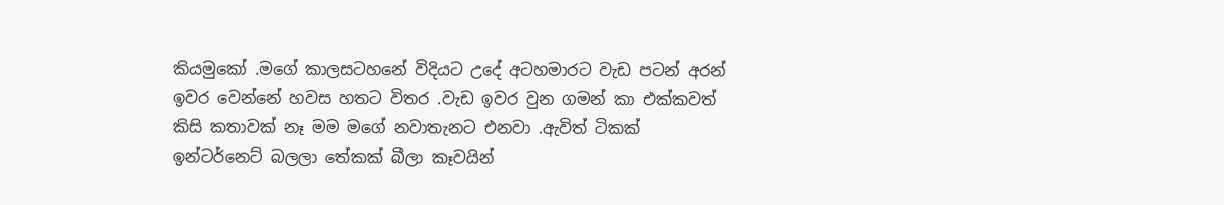කියමුකෝ .මගේ කාලසටහනේ විදියට උදේ අටහමාරට වැඩ පටන් අරන් ඉවර වෙන්නේ හවස හතට විතර .වැඩ ඉවර වුන ගමන් කා එක්කවත් කිසි කතාවක් නෑ මම මගේ නවාතැනට එනවා .ඇවිත් ටිකක් ඉන්ටර්නෙට් බලලා තේකක් බීලා කෑවයින්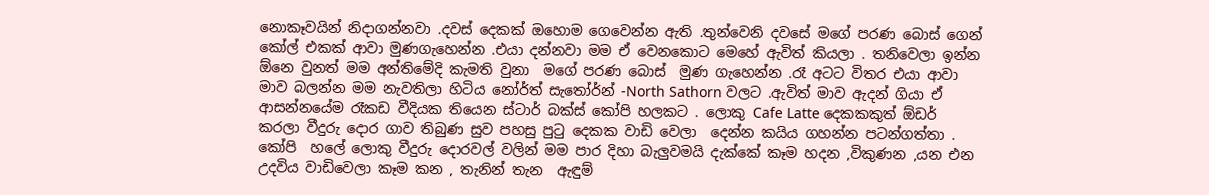නොකෑවයින් නිදාගන්නවා .දවස් දෙකක් ඔහොම ගෙවෙන්න ඇති .තුන්වෙනි දවසේ මගේ පරණ බොස් ගෙන් කෝල් එකක් ආවා මුණගැහෙන්න .එයා දන්නවා මම ඒ වෙනකොට මෙහේ ඇවිත් කියලා . තනිවෙලා ඉන්න ඕනෙ වුනත් මම අන්තිමේදි කැමති වුනා  මගේ පරණ බොස්  මුණ ගැහෙන්න .රෑ අටට විතර එයා ආවා මාව බලන්න මම නැවතිලා හිටිය නෝර්ත් සැතෝර්න් -North Sathorn වලට .ඇවිත් මාව ඇදන් ගියා ඒ ආසන්නයේම රෑකඩ වීදියක තියෙන ස්ටාර් බක්ස් කෝපි හලකට . ලොකු Cafe Latte දෙකකකුත් ඕඩර් කරලා වීදුරු දොර ගාව තිබුණ සුව පහසු පුටු දෙකක වාඩි වෙලා  දෙන්න කයිය ගහන්න පටන්ගත්තා . කෝපි  හලේ ලොකු වීදුරු දොරවල් වලින් මම පාර දිහා බැලුවමයි දැක්කේ කෑම හදන ,විකුණන ,යන එන උදවිය වාඩිවෙලා කෑම කන , තැනින් තැන  ඇඳුම්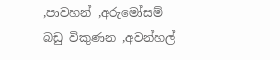,පාවහන් ,අරුමෝසම් බඩු විකුණන ,අවන්හල්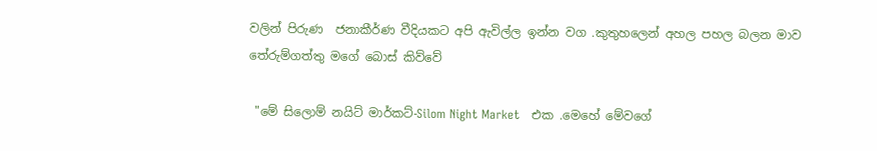වලින් පිරුණ  ජනාකීර්ණ වීදියකට අපි ඇවිල්ල ඉන්න වග .කුතුහලෙන් අහල පහල බලන මාව තේරුම්ගත්තු මගේ බොස් කිව්වේ

 "මේ සිලොම් නයිට් මාර්කට්-Silom Night Market   එක .මෙහේ මේවගේ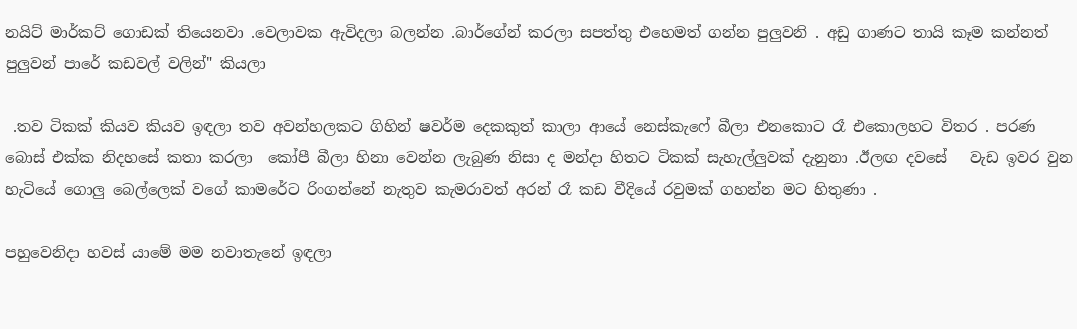නයිට් මාර්කට් ගොඩක් තියෙනවා .වෙලාවක ඇවිදලා බලන්න .බාර්ගේන් කරලා සපත්තු එහෙමත් ගන්න පුලුවනි . අඩු ගාණට තායි කෑම කන්නත් පුලුවන් පාරේ කඩවල් වලින්" කියලා

 .තව ටිකක් කියව කියව ඉඳලා තව අවන්හලකට ගිහින් ෂවර්ම දෙකකුත් කාලා ආයේ නෙස්කැෆේ බීලා එනකොට රෑ එකොලහට විතර . පරණ බොස් එක්ක නිදහසේ කතා කරලා  කෝපී බීලා හිනා වෙන්න ලැබුණ නිසා ද මන්දා හිතට ටිකක් සැහැල්ලුවක් දැනුනා .ඊලඟ දවසේ   වැඩ ඉවර වුන හැටියේ ගොලු බෙල්ලෙක් වගේ කාමරේට රිංගන්නේ නැතුව කැමරාවත් අරන් රෑ කඩ වීදියේ රවුමක් ගහන්න මට හිතුණා .

පහුවෙනිදා හවස් යාමේ මම නවාතැනේ ඉඳලා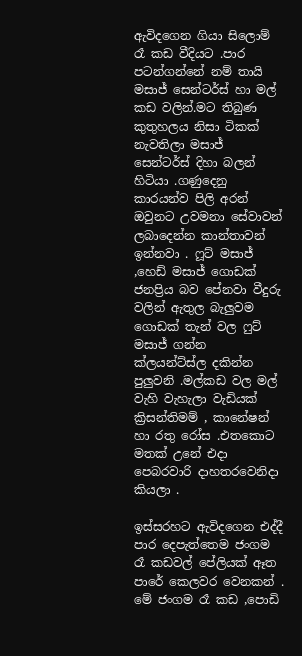ඇවිදගෙන ගියා සිලොම් රෑ කඩ වීදියට .පාර පටන්ගන්නේ නම් තායි මසාජ් සෙන්ටර්ස් හා මල් කඩ වලින්.මට තිබුණ කුතුහලය නිසා ටිකක් නැවතිලා මසාජ් සෙන්ටර්ස් දිහා බලන් හිටියා .ගණුදෙනු කාරයන්ව පිලි අරන් ඔවුනට උවමනා සේවාවන් ලබාදෙන්න කාන්තාවන් ඉන්නවා . ෆූට් මසාජ් ,හෙඩ් මසාජ් ගොඩක් ජනප්‍රිය බව පේනවා වීදුරු වලින් ඇතුල බැලුවම ගොඩක් තැන් වල ෆුට් මසාජ් ගන්න ක්ලයන්ට්ස්ල දකින්න පුලුවනි .මල්කඩ වල මල් වැහි වැහැලා වැඩියක් ක්‍රිසන්තිමම් , කානේෂන් හා රතු රෝස .එතකොට මතක් උනේ එදා පෙබරවාරි දාහතරවෙනිදා කියලා .

ඉස්සරහට ඇවිදගෙන එද්දී පාර දෙපැත්තෙම ජංගම රෑ කඩවල් පේලියක් ඈත පාරේ කෙලවර වෙනකන් . මේ ජංගම රෑ කඩ ,පොඩි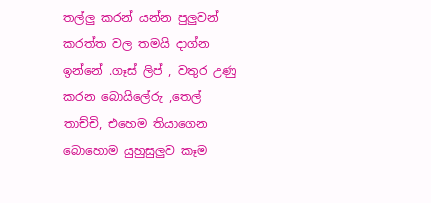තල්ලු කරන් යන්න පුලුවන් කරත්ත වල තමයි දාග්න ඉන්නේ .ගෑස් ලිප් , වතුර උණු කරන බොයිලේරු ,තෙල් තාච්චි, එහෙම තියාගෙන බොහොම යුහුසුලුව කෑම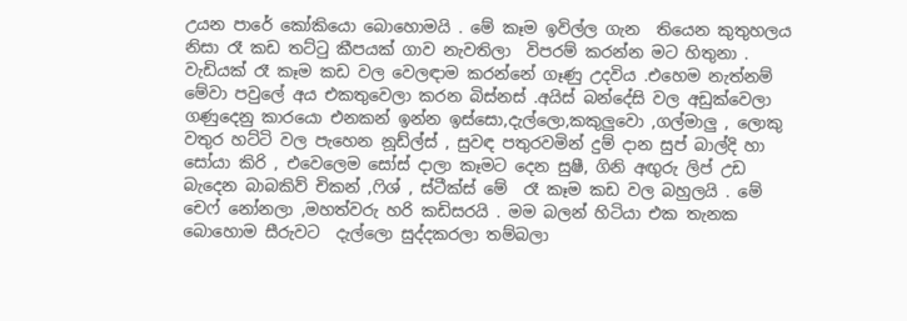උයන පාරේ කෝකියො බොහොමයි . මේ කෑම ඉවිල්ල ගැන  තියෙන කුතුහලය නිසා රෑ කඩ තට්ටු කීපයක් ගාව නැවතිලා  විපරම් කරන්න මට හිතුනා . වැඩියක් රෑ කෑම කඩ වල වෙලඳාම කරන්නේ ගෑණු උදවිය .එහෙම නැත්නම් මේවා පවුලේ අය එකතුවෙලා කරන බිස්නස් .අයිස් බන්දේසි වල අඩුක්වෙලා ගණුදෙනු කාරයො එනකන් ඉන්න ඉස්සො,දැල්ලො,කකුලුවො ,ගල්මාලු , ලොකු වතුර හට්ටි වල පැහෙන නූඩ්ල්ස් , සුවඳ පතුරවමින් දුම් දාන සුප් බාල්දි හා සෝයා කිරි , එවෙලෙම සෝස් දාලා කෑමට දෙන සුෂී, ගිනි අඟුරු ලිප් උඩ බැදෙන බාබකිව් චිකන් ,ෆිශ් , ස්ටීක්ස් මේ  රෑ කෑම කඩ වල බහුලයි . මේ චෙෆ් නෝනලා ,මහත්වරු හරි කඩිසරයි . මම බලන් හිටියා එක තැනක බොහොම සීරුවට  දැල්ලො සුද්දකරලා තම්බලා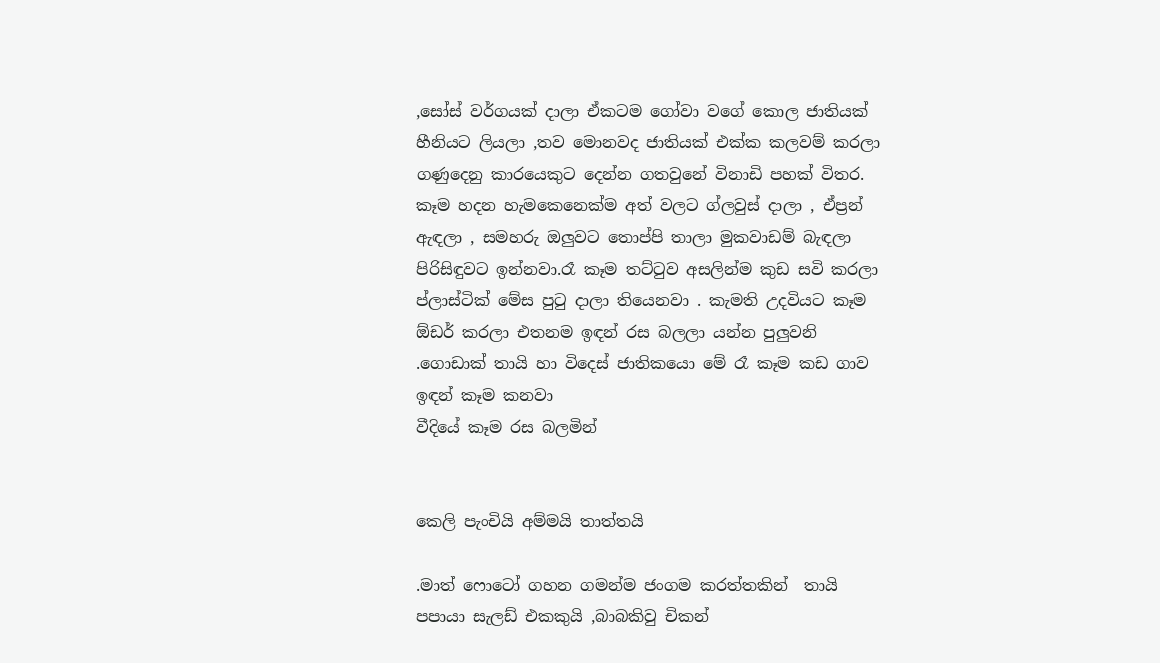,සෝස් වර්ගයක් දාලා ඒකටම ගෝවා වගේ කොල ජාතියක් හීනියට ලියලා ,තව මොනවද ජාතියක් එක්ක කලවම් කරලා ගණුදෙනු කාරයෙකුට දෙන්න ගතවුනේ විනාඩි පහක් විතර.  කෑම හදන හැමකෙනෙක්ම අත් වලට ග්ලවුස් දාලා , ඒප්‍රන් ඇඳලා , සමහරු ඔලුවට තොප්පි තාලා මුකවාඩම් බැඳලා පිරිසිඳුවට ඉන්නවා.රෑ කෑම තට්ටුව අසලින්ම කුඩ සවි කරලා  ප්ලාස්ටික් මේස පුටු දාලා තියෙනවා . කැමති උදවියට කෑම ඕඩර් කරලා එතනම ඉඳන් රස බලලා යන්න පුලුවනි .ගොඩාක් තායි හා විදෙස් ජාතිකයො මේ රෑ කෑම කඩ ගාව ඉඳන් කෑම කනවා
වීදියේ කෑම රස බලමින්


කෙලි පැංචියි අම්මයි තාත්තයි

.මාත් ෆොටෝ ගහන ගමන්ම ජංගම කරත්තකින්  තායි පපායා සැලඩ් එකකුයි ,බාබකිවු චිකන්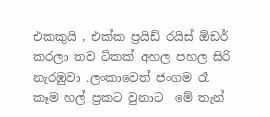එකකුයි , එක්ක ප්‍රයිඩ් රයිස් ඕඩර් කරලා තව ටිකක් අහල පහල සිරි නැරඹුවා .ලංකාවෙත් ජංගම රෑ කෑම හල් ප්‍රකට වුනාට  මේ තැන්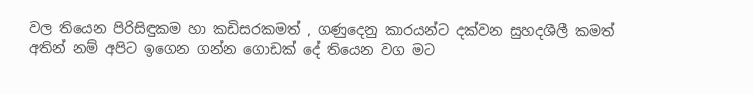වල තියෙන පිරිසිඳුකම හා කඩිසරකමත් , ගණුදෙනු කාරයන්ට දක්වන සුහදශීලී කමත්   අතින් නම් අපිට ඉගෙන ගන්න ගොඩක් දේ තියෙන වග මට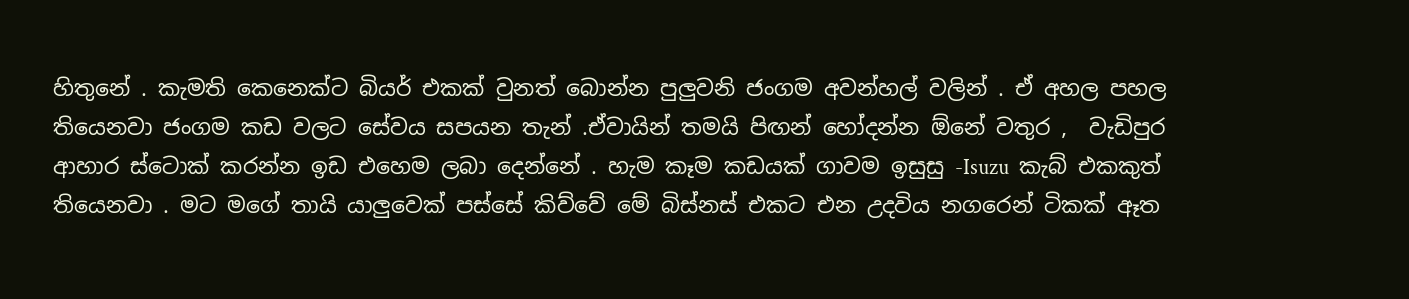හිතුනේ . කැමති කෙනෙක්ට බියර් එකක් වුනත් බොන්න පුලුවනි ජංගම අවන්හල් වලින් . ඒ අහල පහල තියෙනවා ජංගම කඩ වලට සේවය සපයන තැන් .ඒවායින් තමයි පිඟන් හෝදන්න ඕනේ වතුර ,  වැඩිපුර ආහාර ස්ටොක් කරන්න ඉඩ එහෙම ලබා දෙන්නේ . හැම කෑම කඩයක් ගාවම ඉසුසු -Isuzu  කැබ් එකකුත් තියෙනවා . මට මගේ තායි යාලුවෙක් පස්සේ කිව්වේ මේ බිස්නස් එකට එන උදවිය නගරෙන් ටිකක් ඈත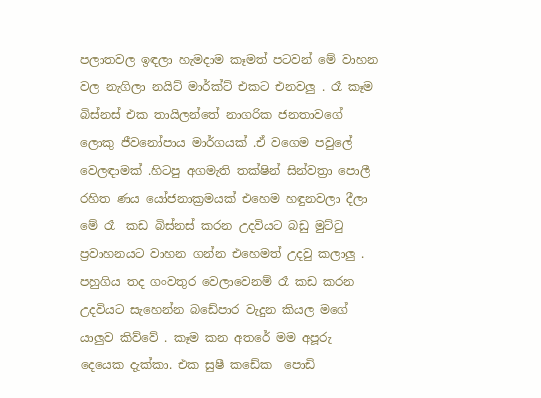පලාතවල ඉඳලා හැමදාම කෑමත් පටවන් මේ වාහන වල නැගිලා නයිට් මාර්ක්ට් එකට එනවලු . රෑ කෑම බිස්නස් එක තායිලන්තේ නාගරික ජනතාවගේ ලොකු ජීවනෝපාය මාර්ගයක් .ඒ වගෙම පවුලේ වෙලඳාමක් .හිටපු අගමැති තක්ෂින් සින්වත්‍රා පොලී රහිත ණය යෝජනාක්‍රමයක් එහෙම හඳුනවලා දීලා මේ රෑ  කඩ බිස්නස් කරන උදවියට බඩු මුට්ටු ප්‍රවාහනයට වාහන ගන්න එහෙමත් උදවු කලාලු . පහුගිය තද ගංවතුර වෙලාවෙනම් රෑ කඩ කරන උදවියට සැහෙන්න බඩේපාර වැදුන කියල මගේ යාලුව කිව්වේ . කෑම කන අතරේ මම අපූරු දෙයෙක දැක්කා. එක සුෂී කඩේක  පොඩි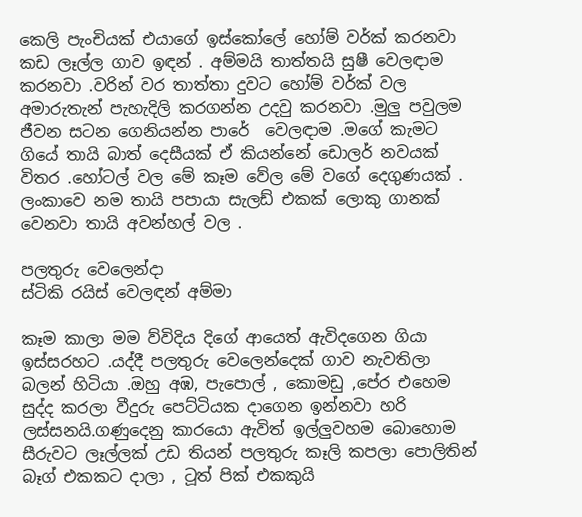කෙලි පැංචියක් එයාගේ ඉස්කෝලේ හෝම් වර්ක් කරනවා කඩ ලෑල්ල ගාව ඉඳන් . අම්මයි තාත්තයි සුෂී වෙලඳාම කරනවා .වරින් වර තාත්තා දුවට හෝම් වර්ක් වල අමාරුතැන් පැහැදිලි කරගන්න උදවු කරනවා .මුලු පවුලම ජීවන සටන ගෙනියන්න පාරේ  වෙලඳාම .මගේ කැමට ගියේ තායි බාත් දෙසීයක් ඒ කියන්නේ ඩොලර් නවයක් විතර .හෝටල් වල මේ කෑම වේල මේ වගේ දෙගුණයක් . ලංකාවෙ නම තායි පපායා සැලඩ් එකක් ලොකු ගානක් වෙනවා තායි අවන්හල් වල .

පලතුරු වෙලෙන්දා
ස්ටිකි රයිස් වෙලඳන් අම්මා

කෑම කාලා මම ව්විදිය දිගේ ආයෙත් ඇවිදගෙන ගියා ඉස්සරහට .යද්දී පලතුරු වෙලෙන්දෙක් ගාව නැවතිලා බලන් හිටියා .ඔහු අඹ, පැපොල් , කොමඩු ,පේර එහෙම සුද්ද කරලා වීදුරු පෙට්ටියක දාගෙන ඉන්නවා හරි ලස්සනයි.ගණුදෙනු කාරයො ඇවිත් ඉල්ලුවහම බොහොම සීරුවට ලෑල්ලක් උඩ තියන් පලතුරු කෑලි කපලා පොලිතින් බෑග් එකකට දාලා , ටූත් පික් එකකුයි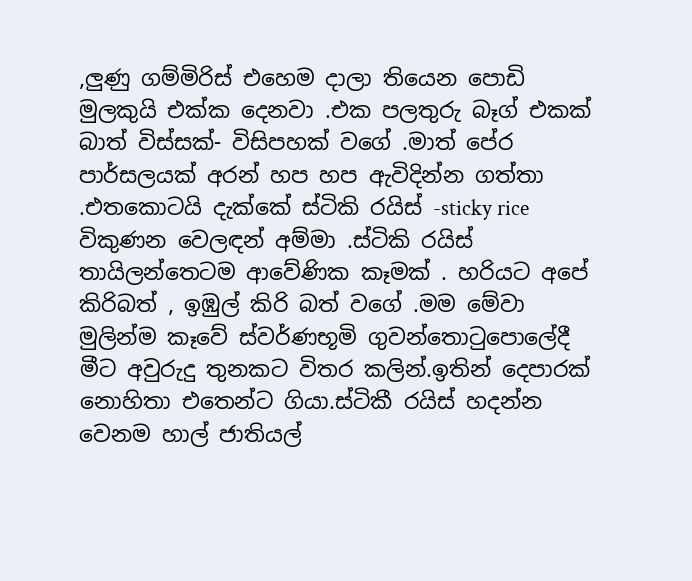,ලුණු ගම්මිරිස් එහෙම දාලා තියෙන පොඩි මුලකුයි එක්ක දෙනවා .එක පලතුරු බෑග් එකක් බාත් විස්සක්- විසිපහක් වගේ .මාත් පේර පාර්සලයක් අරන් හප හප ඇවිදින්න ගත්තා .එතකොටයි දැක්කේ ස්ටිකි රයිස් -sticky rice විකුණන වෙලඳන් අම්මා .ස්ටිකි රයිස් තායිලන්තෙටම ආවේණික කෑමක් . හරියට අපේ කිරිබත් , ඉඹුල් කිරි බත් වගේ .මම මේවා මුලින්ම කෑවේ ස්වර්ණභූමි ගුවන්තොටුපොලේදී මීට අවුරුදු තුනකට විතර කලින්.ඉතින් දෙපාරක් නොහිතා එතෙන්ට ගියා.ස්ටිකී රයිස් හදන්න වෙනම හාල් ජාතියල්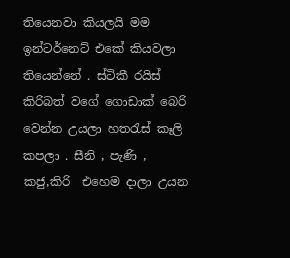තියෙනවා කියලයි මම ඉන්ටර්නෙට් එකේ කියවලා තියෙන්නේ . ස්ටිකී රයිස් කිරිබත් වගේ ගොඩාක් බෙරි වෙන්න උයලා හතරැස් කෑලි කපලා . සීනි , පැණි , කජු,කිරි  එහෙම දාලා උයන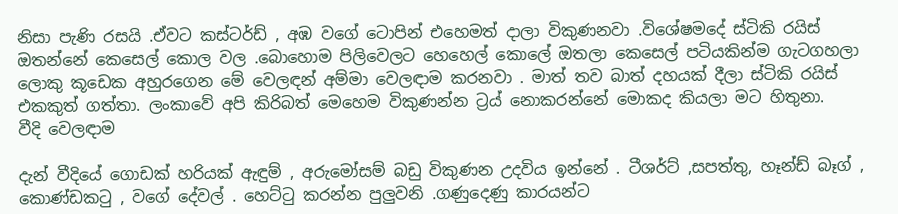නිසා පැණි රසයි .ඒවට කස්ටර්ඩ් , අඹ වගේ ටොපින් එහෙමත් දාලා විකුණනවා .විශේෂමදේ ස්ටිකි රයිස් ඔතන්නේ කෙසෙල් කොල වල .බොහොම පිලිවෙලට හෙහෙල් කොලේ ඔතලා කෙසෙල් පටියකින්ම ගැටගහලා ලොකු කූඩෙක අහුරගෙන මේ වෙලඳන් අම්මා වෙලඳාම කරනවා . මාත් තව බාත් දහයක් දීලා ස්ටිකි රයිස් එකකුත් ගත්තා. ලංකාවේ අපි කිරිබත් මෙහෙම විකුණන්න ට්‍රය් නොකරන්නේ මොකද කියලා මට හිතුනා.
වීදි වෙලඳාම

දැන් වීදියේ ගොඩක් හරියක් ඇඳුම් , අරුමෝසම් බඩු විකුණන උදවිය ඉන්නේ . ටීශර්ට් ,සපත්තු, හෑන්ඩ් බෑග් , කොණ්ඩකටු , වගේ දේවල් . හෙට්ටු කරන්න පුලුවනි .ගණුදෙණු කාරයන්ට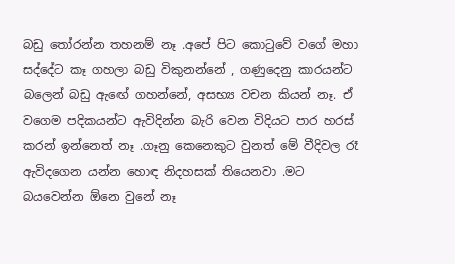බඩු තෝරන්න තහනම් නෑ .අපේ පිට කොටුවේ වගේ මහා සද්දේට කෑ ගහලා බඩු විකුනන්නේ , ගණුදෙනු කාරයන්ට බලෙන් බඩු ඇඟේ ගහන්නේ, අසභ්‍ය වචන කියන් නෑ. ඒ වගෙම පදිකයන්ට ඇවිදින්න බැරි වෙන විදියට පාර හරස් කරන් ඉන්නෙත් නෑ .ගෑනු කෙනෙකුට වුනත් මේ වීදිවල රෑ ඇවිදගෙන යන්න හොඳ නිදහසක් තියෙනවා .මට බයවෙන්න ඕනෙ වුනේ නෑ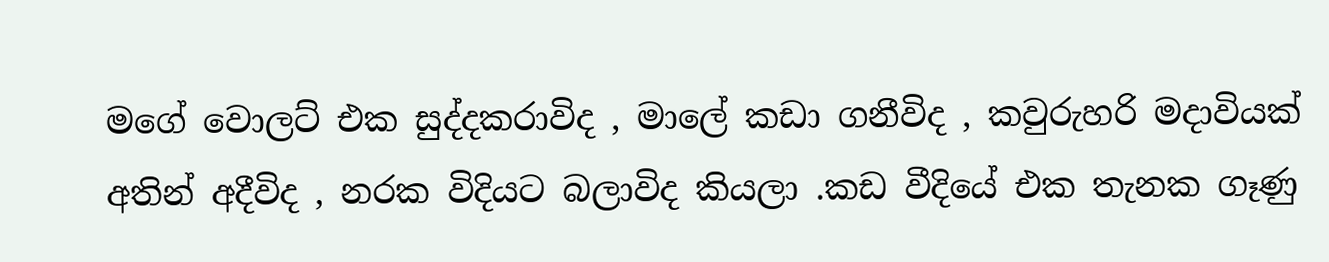මගේ වොලට් එක සුද්දකරාවිද , මාලේ කඩා ගනීවිද , කවුරුහරි මදාවියක් අතින් අදීවිද , නරක විදියට බලාවිද කියලා .කඩ වීදියේ එක තැනක ගෑණු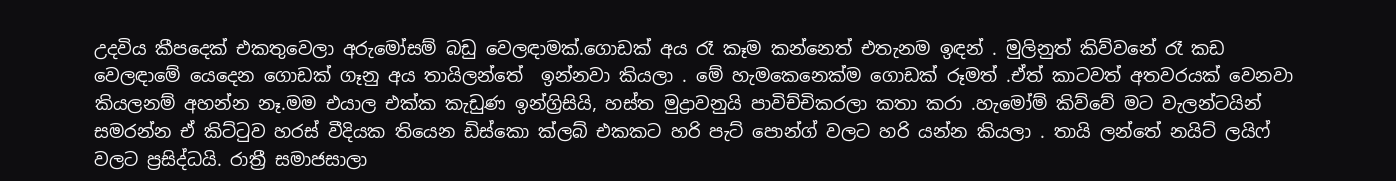උදවිය කීපදෙක් එකතුවෙලා අරුමෝසම් බඩු වෙලඳාමක්.ගොඩක් අය රෑ කෑම කන්නෙත් එතැනම ඉඳන් . මුලිනුත් කිව්වනේ රෑ කඩ වෙලඳාමේ යෙදෙන ගොඩක් ගෑනු අය තායිලන්තේ  ඉන්නවා කියලා . මේ හැමකෙනෙක්ම ගොඩක් රූමත් .ඒත් කාටවත් අතවරයක් වෙනවා කියලනම් අහන්න නෑ.මම එයාල එක්ක කැඩුණ ඉන්ග්‍රිසියි, හස්ත මුද්‍රාවනුයි පාවිච්චිකරලා කතා කරා .හැමෝම් කිව්වේ මට වැලන්ටයින් සමරන්න ඒ කිට්ටුව හරස් වීදියක තියෙන ඩිස්කො ක්ලබ් එකකට හරි පැට් පොන්ග් වලට හරි යන්න කියලා . තායි ලන්තේ නයිට් ලයිෆ් වලට ප්‍රසිද්ධයි. රාත්‍රී සමාජසාලා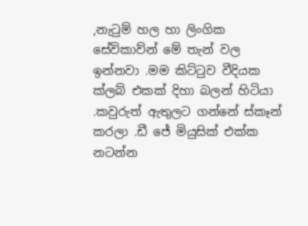,නැටුම් හල හා ලිංගික සේවිකාව්න් මේ තැන් වල ඉන්නවා .මම කිට්ටුව වීදියක ක්ලබ් එකක් දිහා බලන් හිටියා .කවුරුත් ඇතුලට ගන්නේ ස්කෑන් කරලා .ඩී ජේ මියුසික් එක්ක නටන්න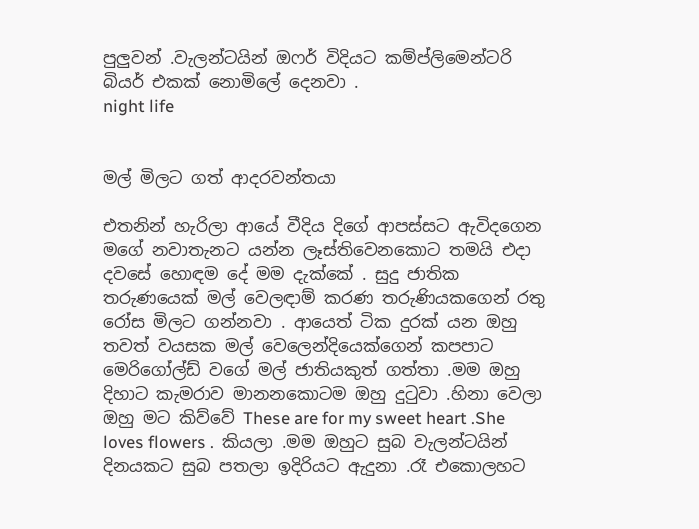පුලුවන් .වැලන්ටයින් ඔෆර් විදියට කම්ප්ලිමෙන්ටරි  බියර් එකක් නොමිලේ දෙනවා .
night life


මල් මිලට ගත් ආදරවන්තයා

එතනින් හැරිලා ආයේ වීදිය දිගේ ආපස්සට ඇවිදගෙන මගේ නවාතැනට යන්න ලෑස්තිවෙනකොට තමයි එදා  දවසේ හොඳම දේ මම දැක්කේ . සුදු ජාතික තරුණයෙක් මල් වෙලඳාම් කරණ තරුණියකගෙන් රතු රෝස මිලට ගන්නවා . ආයෙත් ටික දුරක් යන ඔහු තවත් වයසක මල් වෙලෙන්දියෙක්ගෙන් කපපාට මෙරිගෝල්ඩ් වගේ මල් ජාතියකුත් ගත්තා .මම ඔහු දිහාට කැමරාව මානනකොටම ඔහු දුටුවා .හිනා වෙලා ඔහු මට කිව්වේ These are for my sweet heart .She loves flowers .  කියලා .මම ඔහුට සුබ වැලන්ටයින් දිනයකට සුබ පතලා ඉදිරියට ඇදුනා .රෑ එකොලහට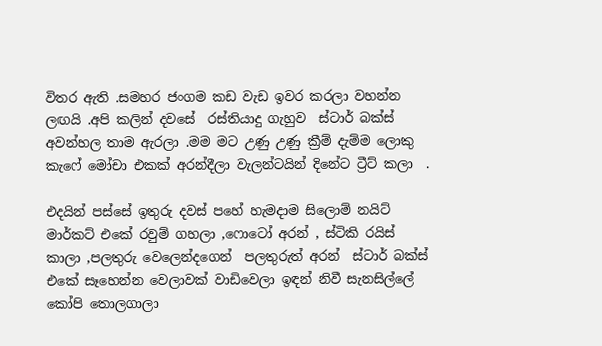විතර ඇති .සමහර ජංගම කඩ වැඩ ඉවර කරලා වහන්න ලඟයි .අපි කලින් දවසේ  රස්තියාදු ගැහුව  ස්ටාර් බක්ස් අවන්හල තාම ඇරලා .මම මට උණු උණු ක්‍රීම් දැම්ම ලොකු කැෆේ මෝචා එකක් අරන්දීලා වැලන්ටයින් දිනේට ට්‍රීට් කලා  .

එදයින් පස්සේ ඉතුරු දවස් පහේ හැමදාම සිලොම් නයිට් මාර්කට් එකේ රවුම් ගහලා ,ෆොටෝ අරන් , ස්ටිකි රයිස් කාලා ,පලතුරු වෙලෙන්දගෙන්  පලතුරුත් අරන්  ස්ටාර් බක්ස් එකේ සෑහෙන්න වෙලාවක් වාඩිවෙලා ඉඳන් නිවී සැනසිල්ලේ කෝපි තොලගාලා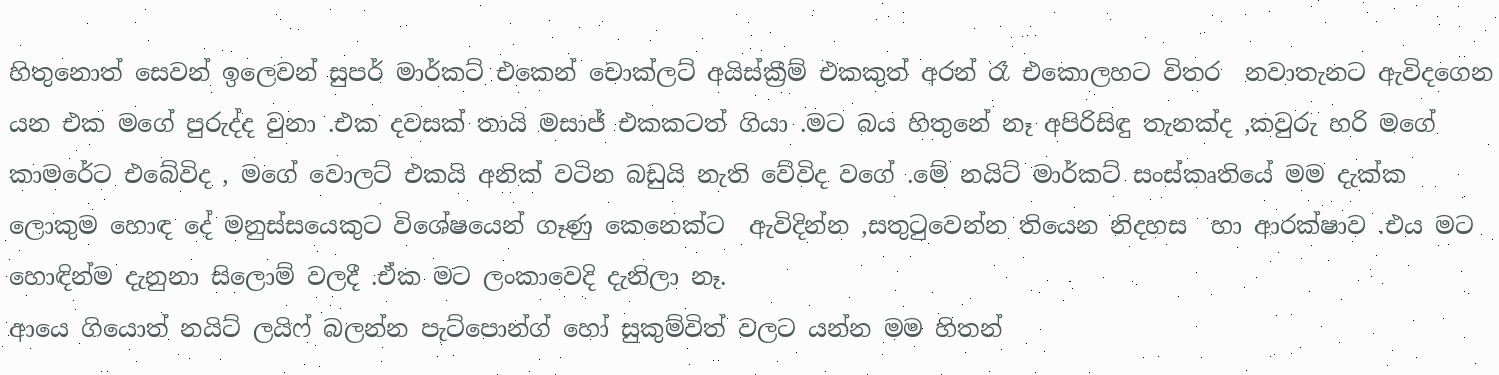හිතුනොත් සෙවන් ඉලෙවන් සුපර් මාර්කට් එකෙන් චොක්ලට් අයිස්ක්‍රීම් එකකුත් අරන් රෑ එකොලහට විතර  නවාතැනට ඇවිදගෙන යන එක මගේ පුරුද්ද වුනා .එක දවසක් තායි මසාජ් එකකටත් ගියා .මට බය හිතුනේ නෑ අපිරිසිඳු තැනක්ද ,කවුරු හරි මගේ කාමරේට එබේවිද , මගේ වොලට් එකයි අනික් වටින බඩුයි නැති වේවිද වගේ .මේ නයිට් මාර්කට් සංස්කෘතියේ මම දැක්ක ලොකුම හොඳ දේ මනුස්සයෙකුට විශේෂයෙන් ගෑණු කෙනෙක්ට  ඇවිදින්න ,සතුටුවෙන්න තියෙන නිදහස  හා ආරක්ෂාව .එය මට හොඳින්ම දැනුනා සිලොම් වලදී .ඒක මට ලංකාවෙදි දැනිලා නෑ.
ආයෙ ගියොත් නයිට් ලයිෆ් බලන්න පැට්පොන්ග් හෝ සුකුම්විත් වලට යන්න මම හිතන්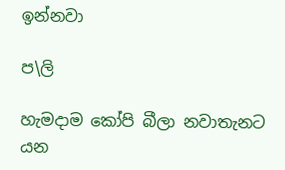ඉන්නවා

ප\ලි

හැමදාම කෝපි බීලා නවාතැනට යන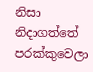නිසා නිදාගත්තේ පරක්කුවෙලා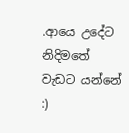.ආයෙ උදේට නිදිමතේ වැඩට යන්නේ :)